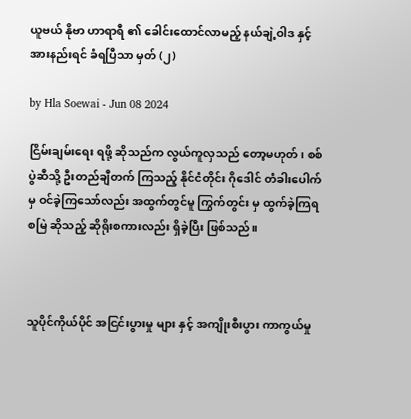ယူဗယ် နို‌ဗာ ဟာရာရီ ၏ ခေါင်းထောင်လာမည့် နယ်ချဲ့ဝါဒ နှင့် အားနည်းရင် ခံရပြီသာ မှတ် (၂)

by Hla Soewai - Jun 08 2024

ငြိမ်းချမ်းရေး ရဖို့ ဆိုသည်က လွယ်ကူလှသည် တော့မဟုတ်၊ စစ်ပွဲဆီသို့ ဦးတည်ချီတက် ကြသည့် နိုင်ငံတိုင်း ဂိုဒေါင် တံခါးပေါက်မှ ဝင်ခဲ့ကြသော်လည်း အထွက်တွင်မူ ကြွက်တွင်း မှ ထွက်ခဲ့ကြရစမြဲ ဆိုသည့် ဆိုရိုးစကားလည်း ရှိခဲ့ပြီး ဖြစ်သည်။



သူပိုင်ကိုယ်ပိုင် အငြင်းပွားမှု များ နှင့် အကျိုးစီးပွား ကာကွယ်မှု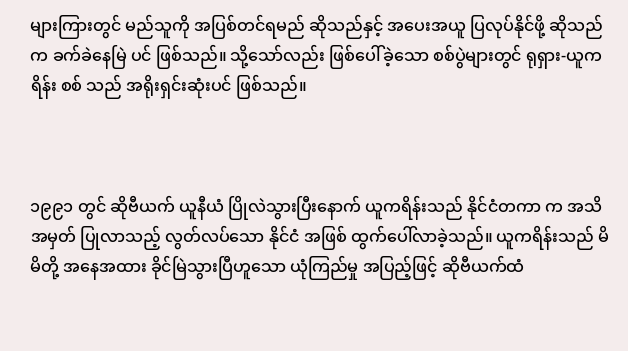များကြားတွင် မည်သူကို အပြစ်တင်ရမည် ဆိုသည်နှင့် အပေးအယူ ပြလုပ်နိုင်ဖို့ ဆိုသည်က ခက်ခဲနေမြဲ ပင် ဖြစ်သည်။ သို့သော်လည်း ဖြစ်ပေါ်ခဲ့သော စစ်ပွဲများတွင် ရုရှား-ယူကရိန်း စစ် သည် အရိုးရှင်းဆုံးပင် ဖြစ်သည်။



၁၉၉၁ တွင် ဆိုဗီယက် ယူနီယံ ပြိုလဲသွားပြီးနောက် ယူကရိန်းသည် နိုင်ငံတကာ က အသိအမှတ် ပြုလာသည့် လွတ်လပ်‌သော နိုင်ငံ အဖြစ် ထွက်ပေါ်လာခဲ့သည်။ ယူကရိန်းသည် မိမိတို့ အနေအထား ခိုင်မြဲသွားပြီဟူသော ယုံကြည်မှု အပြည့်ဖြင့် ဆိုဗီယက်ထံ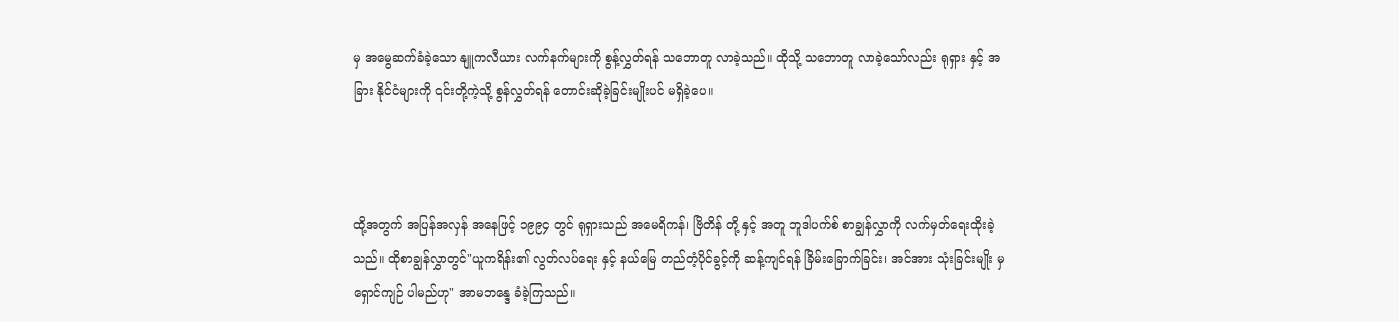မှ အမွေဆက်ခံခဲ့သော နျူကလီယား လက်နက်များကို စွန့်လွှတ်ရန် သဘောတူ လာခဲ့သည်။ ထိုသို့ သဘောတူ လာခဲ့သော်လည်း ရုရှား နှင့် အခြား နိုင်ငံများကို ၎င်းတို့ကဲ့သို့ စွန်လွှတ်ရန် တောင်းဆိုခဲ့ခြင်းမျိုးပင် မရှိခဲ့ပေ။



ထို့အတွက် အပြန်အလှန် အနေဖြင့် ၁၉၉၄ တွင် ရုရှားသည် အမေရိကန်၊ ဗြိတိန် တို့ နှင့် အတူ ဘူဒါပက်စ် စာချွန်လွှာကို လက်မှတ်ရေးထိုးခဲ့သည်။ ထိုစာချွန်လွှာတွင်"ယူကရိန်း၏ လွတ်လပ်ရေး နှင့် နယ်မြေ တည်တံ့ပိုင်ခွင့်ကို ဆန့်ကျင်ရန် ခြိမ်းခြောက်ခြင်း၊ အင်အား သုံးခြင်းမျိုး မှ ရှောင်ကျဉ် ပါမည်ဟု" အာမဘန္ဒေ ခံခဲ့ကြသည်။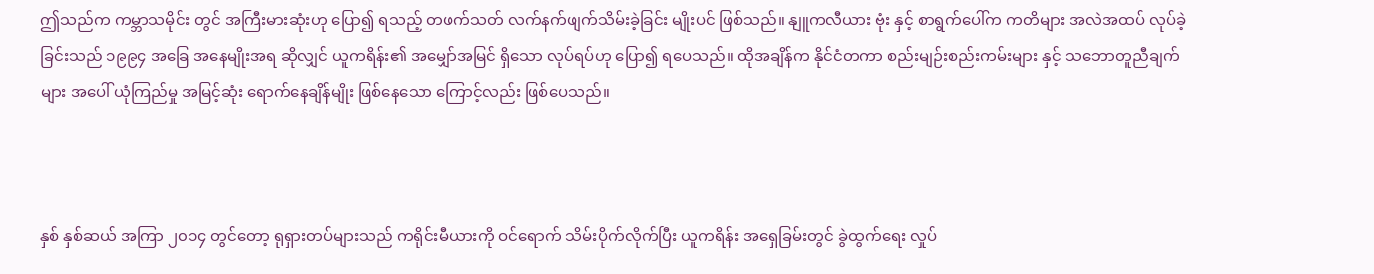ဤသည်က ကမ္ဘာသမိုင်း တွင် အကြီးမားဆုံးဟု ပြော၍ ရသည့် တဖက်သတ် လက်နက်ဖျက်သိမ်းခဲ့ခြင်း မျိုးပင် ဖြစ်သည်။ နျူကလီယား ဗုံး နှင့် စာရွက်ပေါ်က ကတိများ အလဲအထပ် လုပ်ခဲ့ခြင်းသည် ၁၉၉၄ အ‌ခြေ အနေမျိုးအရ ဆိုလျှင် ယူကရိန်း၏ အမျှော်အမြင် ရှိသော လုပ်ရပ်ဟု ပြော၍ ရပေသည်။ ထိုအချိန်က နိုင်ငံတကာ စည်းမျဉ်းစည်းကမ်းများ နှင့် သဘောတူညီချက်များ အပေါ် ယုံကြည်မှု အမြင့်ဆုံး ရောက်နေချိန်မျိုး ဖြစ်နေသော ကြောင့်လည်း ဖြစ်ပေသည်။



နှစ် နှစ်ဆယ် အကြာ ၂၀၁၄ တွင်တော့ ရုရှားတပ်များသည် ကရိုင်းမီယားကို ဝင်ရောက် သိမ်းပိုက်လိုက်ပြီး ယူကရိန်း အရှေခြမ်းတွင် ခွဲထွက်ရေး လှုပ်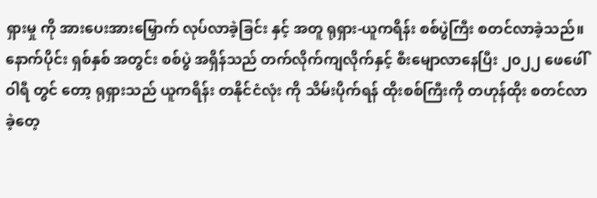ရှားမှု ကို အားပေးအားမြှောက် လုပ်လာခဲ့ခြင်း နှင့် အတူ ရုရှား-ယူကရိန်း စစ်ပွဲကြီး စတင်လာခဲ့သည်။ နောက်ပိုင်း ရှစ်နှစ် အတွင်း စစ်ပွဲ အရှိန်သည် တက်လိုက်ကျလိုက်နှင့် စီးမျောလာနေပြီး ၂၀၂၂ ဖေဖေါ်ဝါရီ တွင် တော့ ရုရှားသည် ယူကရိန်း တနိုင်ငံလုံး ကို သိမ်းပိုက်ရန် ထိုးစစ်ကြီးကို တဟုန်ထိုး စတင်လာခဲ့တေ့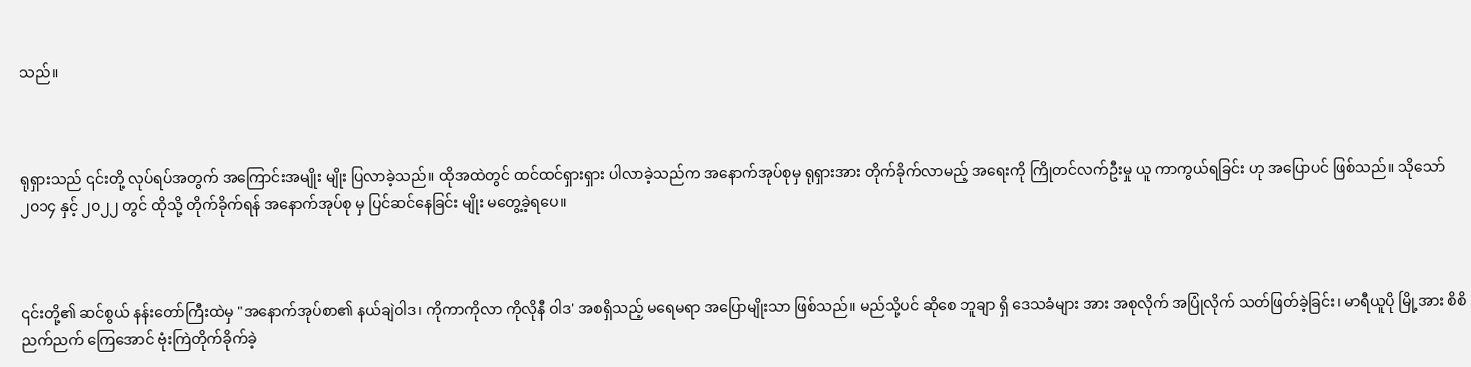သည်။



ရုရှားသည် ၎င်းတို့ လုပ်ရပ်အတွက် အကြောင်းအမျိုး မျိုး ပြလာခဲ့သည်။ ထိုအထဲတွင် ထင်ထင်ရှားရှား ပါလာခဲ့သည်က အနောက်အုပ်စုမှ ရုရှားအား တိုက်ခိုက်လာမည့် အရေးကို ကြိုတင်လက်ဦးမှု ယူ ကာကွယ်ရခြင်း ဟု အပြောပင် ဖြစ်သည်။ သိုသော် ၂၀၁၄ နှင့် ၂၀၂၂ တွင် ထိုသို့ တိုက်ခိုက်ရန် အနောက်အုပ်စု မှ ပြင်ဆင်နေခြင်း မျိုး မတွေ့ခဲ့ရပေ။



၎င်းတို့၏ ဆင်စွယ် နန်းတော်ကြီးထဲမှ "အနောက်အုပ်စာ၏ နယ်ချဲဝါဒ၊ ကိုကာကိုလာ ကိုလိုနီ ဝါဒ' အစရှိသည့် မရေမရာ အပြောမျိုးသာ ဖြစ်သည်။ မည်သို့ပင် ဆိုစေ ဘူချာ ရှိ ဒေသခံများ အား အစုလိုက် အပြုံလိုက် သတ်ဖြတ်ခဲ့ခြင်း၊ မာရီယူပို မြို့အား စိစိညက်ညက် ကြေအောင် ဗုံးကြဲတိုက်ခိုက်ခဲ့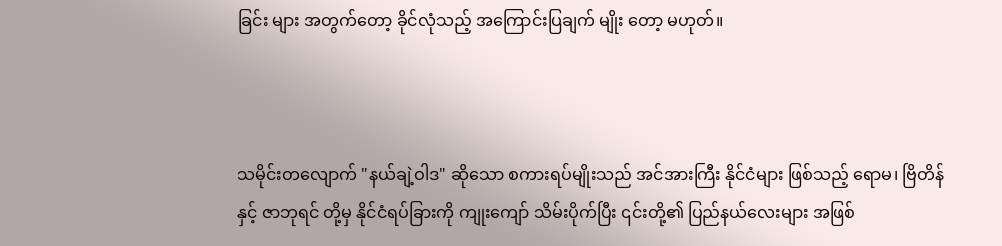ခြင်း များ အတွက်တော့ ခိုင်လုံသည့် အကြောင်းပြချက် မျိုး တော့ မဟုတ်။



သမိုင်းတလျောက် "နယ်ချဲ့ဝါဒ" ဆို‌သော စကားရပ်မျိုးသည် အင်အားကြီး နိုင်ငံများ ဖြစ်သည့် ရောမ၊ ဗြိတိန် နှင့် ဇာဘုရင် တို့မှ နိုင်ငံရပ်ခြားကို ကျုးကျော် သိမ်းပိုက်ပြီး ၎င်းတို့၏ ပြည်နယ်လေးများ အဖြစ်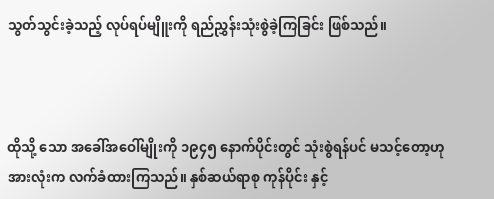သွတ်သွင်းခဲ့သည့် လုပ်ရပ်မျိူးကို ရည်ညွှန်းသုံးစွဲခဲ့ကြခြင်း ဖြစ်သည်။



ထိုသို့ သော အခေါ်အဝေါ်မျိုးကို ၁၉၄၅ နောက်ပိုင်းတွင် သုံးစွဲရန်ပင် မသင့်တော့ဟု အားလုံးက လက်ခံထားကြသည်။ နှစ်ဆယ်ရာစု ကုန်ပိုင်း နှင့်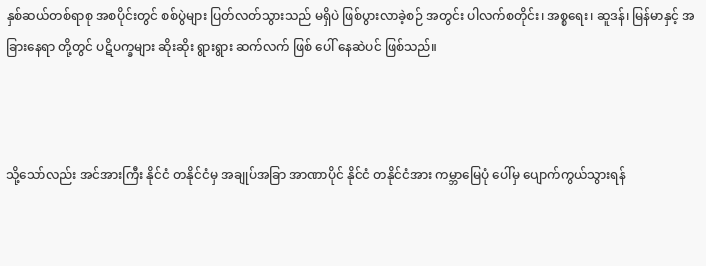နှစ်ဆယ်တစ်ရာစု အစပိုင်းတွင် စစ်ပွဲများ ပြတ်လတ်သွားသည် မရှိပဲ ဖြစ်ပွားလာခဲ့စဉ် အတွင်း ပါလက်စတိုင်း၊ အစ္စရေး၊ ဆူဒန်၊ မြန်မာနှင့် အခြားနေရာ တို့တွင် ပဋိပက္ခများ ဆိုးဆိုး ရွားရွား ဆက်လက် ဖြစ်‌ ပေါ် နေဆဲပင် ဖြစ်သည်။



သို့သော်လည်း အင်အားကြီး နိုင်ငံ တနိုင်ငံမှ အချုပ်အခြာ အာဏာပိုင် နိုင်ငံ တနိုင်ငံအား ကမ္ဘာမြေပုံ ပေါ်မှ ပျောက်ကွယ်သွားရန်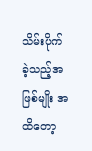သိမ်းပိုက် ခဲ့သည့်အဖြစ်မျိုး အထိတော့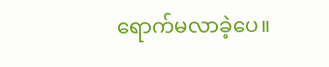ရောက်မလာခဲ့ပေ။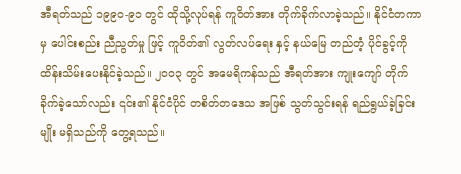အီရတ်သည် ၁၉၉၀-၉၁ တွင် ထိုသို့လုပ်ရန် ကူဝိတ်အား တိုက်ခိုက်လာခဲ့သည်။ နိုင်ငံတကာ မှ ပေါင်းစည်း ညီညွတ်မှု ဖြင့် ကူဝိတ်၏ လွတ်လပ်ရေး နှင့် နယ်မြေ တည်တံ့ ပိုင်ခွင့်ကို ထိန်းသိမ်းပေးနိုင်ခဲ့သည်။ ၂၀၀၃ တွင် အမေရိကန်သည် အီရတ်အား ကျုးကျော် တိုက်ခိုက်ခဲ့သော်လည်း ၎င်း၏ နိုင်ငံပိုင် တစိတ်တဒေသ အဖြစ် သွတ်သွင်းရန် ရည်ရွယ်ခဲ့ခြင်းမျိုး မရှိသည်ကို တွေ့ရသည်။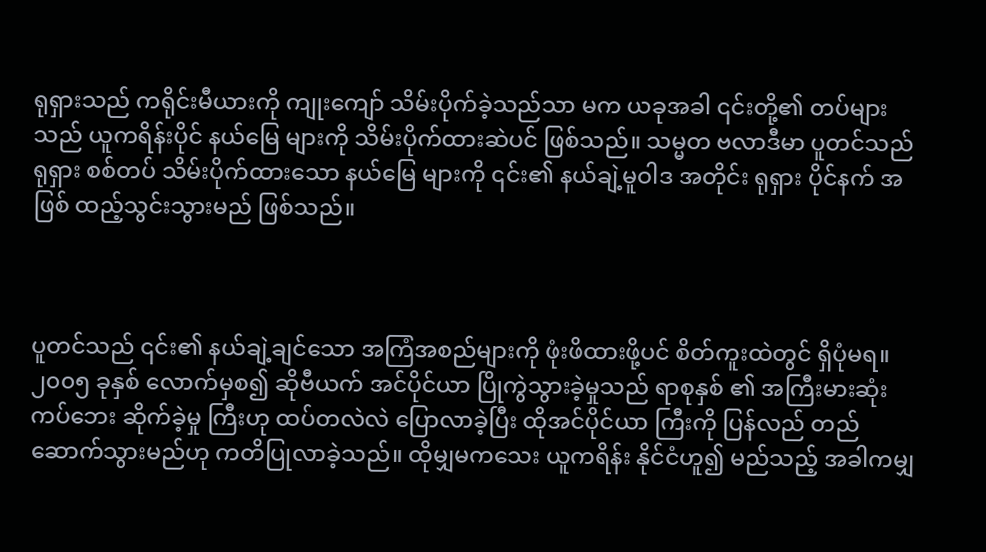ရုရှားသည် ကရိုင်းမီယားကို ကျုးကျော် သိမ်းပိုက်ခဲ့သည်သာ မက ယခုအခါ ၎င်းတို့၏ တပ်များသည် ယူကရိန်းပိုင် နယ်မြေ များကို သိမ်းပိုက်ထားဆဲပင် ဖြစ်သည်။ သမ္မတ ဗလာဒီမာ ပူတင်သည် ရုရှား စစ်တပ် သိမ်းပိုက်ထားသော နယ်မြေ များကို ၎င်း၏ နယ်ချဲ့မူဝါဒ အတိုင်း ရုရှား ပိုင်နက် အဖြစ် ထည့်သွင်းသွားမည် ဖြစ်သည်။



ပူတင်သည် ၎င်း၏ နယ်ချဲ့ချင်သော အကြံအစည်များကို ဖုံးဖိထားဖို့ပင် စိတ်ကူးထဲတွင် ရှိပုံမရ။ ၂၀၀၅ ခုနှစ် လောက်မှစ၍ ဆိုဗီယက် အင်ပိုင်ယာ ပြိုကွဲသွားခဲ့မှုသည် ရာစုနှစ် ၏ အကြီးမားဆုံး ကပ်‌ဘေး ဆိုက်ခဲ့မှု ကြီးဟု ထပ်တလဲလဲ ‌ပြောလာခဲ့ပြီး ထိုအင်ပိုင်ယာ ကြီးကို ပြန်လည် တည်ဆောက်သွားမည်ဟု ကတိပြုလာခဲ့သည်။ ထိုမျှမကသေး ယူကရိန်း နိုင်ငံဟူ၍ မည်သည့် အခါကမျှ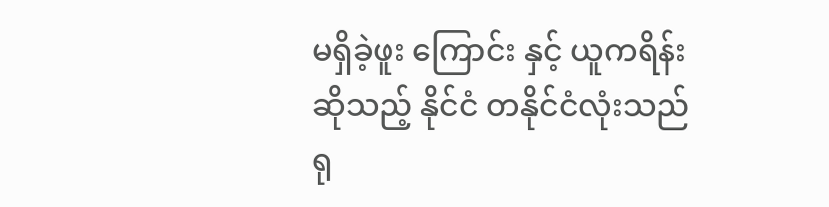မရှိခဲ့ဖူး ကြောင်း နှင့် ယူကရိန်း ဆိုသည့် နိုင်ငံ တနိုင်ငံလုံးသည် ရု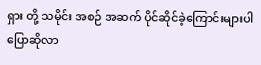ရှား တို့ သမိုင်း အစဉ် အဆက် ပိုင်ဆိုင်ခဲ့ကြောင်းများပါ ပြောဆိုလာ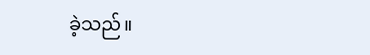ခဲ့သည်။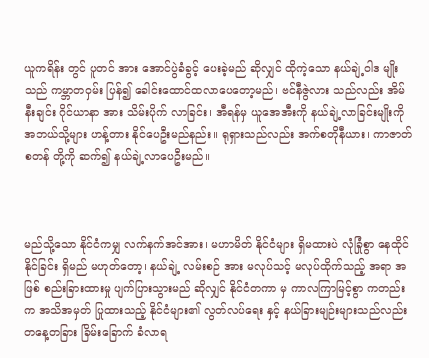ယူကရိန်း တွင် ပူတင် အား အောင်ပွဲခံခွင့် ပေးခဲ့မည် ဆိုလျှင် ထိုကဲ့သော နယ်ချဲ့ဝါဒ မျိုးသည် ကမ္ဘာတဝှမ်း ပြန်၍ ခေါင်းထောင်ထလာပေတော့မည်၊ ဗင်နီဇွဲလား သည်လည်း အိမ်နီးချင်း ဂိုင်ယာနာ အား သိမ်းပိုက် လာခြင်း၊ အီရန်မှ ယူအေအီးကို နယ်ချဲ့လာခြင်းမျိုးကို အဘယ်သို့များ ဟန့်တား နိုင်ပေဦးမည်နည်း။ ရုရှားသည်လည်း အက်စတိုနီယား၊ ကာဇာတ်စတန် တို့ကို ဆက်၍ နယ်ချဲ့လာပေဦးမည်။



မည်သို့သော နိုင်ငံကမျှ လက်နက်အင်အား၊ မဟာမိတ် နိုင်ငံများ ရှိမထားပဲ လုံခြုံစွာ ‌နေထိုင်နိုင်ခြင်း ရှိမည် မဟုတ်တော့၊ နယ်ချဲ့ လမ်းစဉ် အား မလုပ်သင့် မလုပ်ထိုက်သည့် အရာ အဖြစ် စည်းခြားထားမှု ‌ပျက်ပြားသွားမည် ဆိုလျှင် နိုင်ငံတကာ မှ ကာလကြာမြင့်စွာ ကတည်းက အသိအမှတ် ပြုထားသည့် နိုင်ငံများ၏ လွတ်လပ်ရေး နှင့် နယ်ခြားမျဉ်းများသည်လည်း တနေ့တခြား ခြိမ်းခြောက် ခံလာရ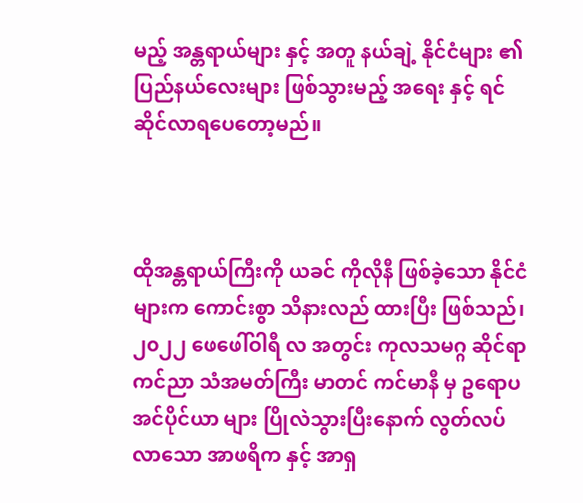မည့် အန္တရာယ်များ နှင့် အတူ နယ်ချဲ့ နိုင်ငံများ ၏ ပြည်နယ်လေးများ ဖြစ်သွားမည့် အရေး နှင့် ရင်ဆိုင်လာရပေတော့မည်။



ထိုအန္တရာယ်ကြီးကို ယခင် ကိုလိုနီ ဖြစ်ခဲ့သော နိုင်ငံများက ကောင်းစွာ သိနားလည် ထားပြီး ဖြစ်သည်၊ ၂၀၂၂ ဖေဖေါ်ဝါရီ လ အတွင်း ကုလသမဂ္ဂ ဆိုင်ရာ ကင်ညာ သံအမတ်ကြီး မာတင် ကင်မာနီ မှ ဥရောပ အင်ပိုင်ယာ များ ပြိုလဲသွားပြီးနောက် လွတ်လပ်လာသော အာဖရိက နှင့် အာရှ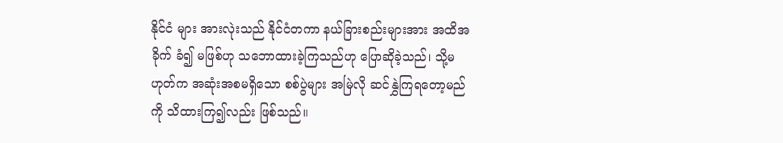နိုင်ငံ များ အားလုဲးသည် နိုင်ငံတကာ နယ်ခြားစည်းများအား အထိအခိုက် ခံ၍ မဖြစ်ဟု သဘောထားခဲ့ကြသည်ဟု ပြောဆိုခဲ့သည်၊ သို့မဟုတ်က အဆုံးအစမရှိသော စစ်ပွဲများ အမြဲလို ဆင်နွှဲကြရတော့မည် ကို သိထားကြ၍လည်း ဖြစ်သည်။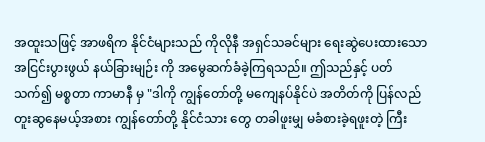အထူးသဖြင့် အာဖရိက နိုင်ငံများသည် ကိုလိုနီ အရှင်သခင်များ ရေးဆွဲပေးထား‌သော အငြင်းပွားဖွယ် နယ်ခြားမျဉ်း ကို အမွေဆက်ခံခဲ့ကြရသည်။ ဤသည်နှင့် ပတ်သက်၍ မစ္စတာ ကာမာနီ မှ "ဒါကို ကျွန်တော်တို့ မကျေနပ်နိုင်ပဲ အတိတ်ကို ပြန်လည် တူးဆွနေမယ့်အစား ကျွန်တော်တို့ နိုင်ငံသား တွေ တခါဖူးမျှ မခံစားခဲ့ရဖူးတဲ့ ကြီး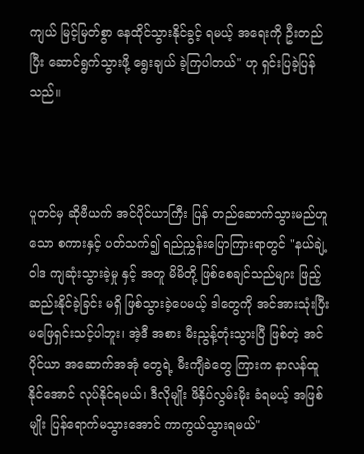ကျယ် မြင့်မြတ်စွာ နေထိုင်သွားနိုင်ခွင့် ရမယ့် အရေးကို ဦးတည်ပြီး ဆောင်ရွက်သွားဖို့ ရွေးချယ် ခဲ့ကြပါတယ်" ဟု ရှင်းပြခဲ့ပြန်သည်။



ပူတင်မှ ဆိုဗီယက် အင်ပိုင်ယာကြီး ပြန် တည်ဆောက်သွားမည်ဟူသော စကားနှင့် ပတ်သက်၍ ရည်ညွှန်းပြောကြားရာတွင် "နယ်ချဲ့ဝါဒ ကျဆုံးသွားခဲ့မှု နှင့် အတူ မိမိတို့ ဖြစ်စေချင်သည်များ ဖြည့်ဆည်းနိုင်ခဲ့ခြင်း မရှိ ဖြစ်သွားခဲ့ပေမယ့် ဒါတွေကို အင်အားသုံးပြီး မဖြေရှင်းသင့်ပါဘူး၊ အဲ့ဒီ အစား မီးညွန့်တုံးသွားပြီ ဖြစ်တဲ့ အင်ပိုင်ယာ အဆောက်အအုံ တွေရဲ့ မီးကျီခဲတွေ ကြားက နာလန်ထူနိုင်အောင် လုပ်နိုင်ရမယ်၊ ဒီလိုမျိုး ဖိနှိပ်လွမ်းမိုး ခံရမယ့် အဖြစ်မျိုး ပြန်ရောက်မသွားအောင် ကာကွယ်သွားရမယ်"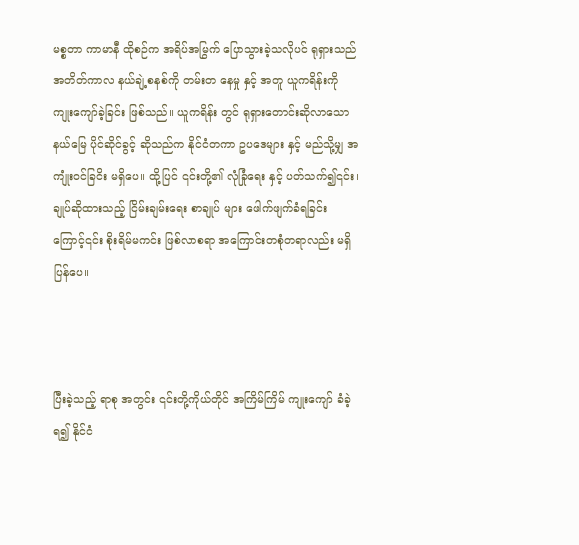မစ္စတာ ကာမာနီ ထိုစဉ်က အရိပ်အမြွက် ပြောသွားခဲ့သလိုပင် ရုရှားသည် အတိတ်ကာလ နယ်ချဲ့စနစ်ကို တမ်းတ‌ နေမှု နှင့် အတူ ယူကရိန်းကို ကျုးကျော်ခဲ့ခြင်း ဖြစ်သည်။ ယူကရိန်း တွင် ရုရှားတောင်းဆိုလာသော နယ်မြေ ပိုင်ဆိုင်ခွင့် ဆိုသည်က နိုင်ငံတကာ ဥပဒေများ နှင့် မည်သို့မျှ အကျုံးဝင်ခြငိး မရှိပေ။ ထို့ပြင် ၎င်းတို့၏ လုံခြုံရေး နှင့် ပတ်သက်၍၎င်း၊ ချုပ်ဆိုထားသည့် ငြိမ်းချမ်းရေး စာချုပ် များ ဖေါက်ဖျက်ခံရခြင်းကြောင့်၎င်း စိုးရိမ်မကင်း ဖြစ်လာစရာ အကြောင်းတစုံတရာလည်း မရှိပြန်ပေ။



ပြီးခဲ့သည့် ရာစု အတွင်း ၎င်းတို့ကိုယ်တိုင် အကြိမ်ကြိမ် ကျုးကျော် ခံခဲ့ရ၍ နိုင်ငံ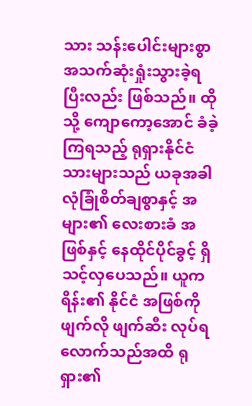သား သန်းပေါင်းများစွာ အသက်ဆုံးရှုံးသွားခဲ့ရပြီးလည်း ဖြစ်သည်။ ထိုသို့ ကျောကော့အောင် ခံခဲ့ကြရသည့် ရုရှားနိုင်ငံသားများသည် ယခုအခါ လုံခြုံစိတ်ချစွာနှင့် အများ၏ လေးစားခံ အဖြစ်နှင့် နေထိုင်ပိုင်ခွင့် ရှိသင့်လှပေသည်။ ယူကရိန်း၏ နိုင်ငံ အဖြစ်ကို ဖျက်လို ဖျက်ဆီး လုပ်ရလောက်သည်အထိ ရုရှား၏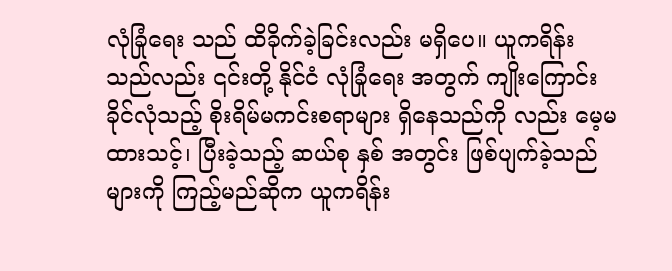လုံခြုံရေး သည် ထိခိုက်ခဲ့ခြင်းလည်း မရှိပေ။ ယူကရိန်း သည်လည်း ၎င်းတို့ နိုင်ငံ လုံခြုံရေး အတွက် ကျိုးကြောင်းခိုင်လုံသည့် စိုးရိမ်မကင်းစရာများ ရှိနေသည်ကို လည်း မေ့မထားသင့်၊ ပြီးခဲ့သည့် ဆယ်စု နှစ် အတွင်း ဖြစ်ပျက်ခဲ့သည်များကို ကြည့်မည်ဆိုက ယူကရိန်း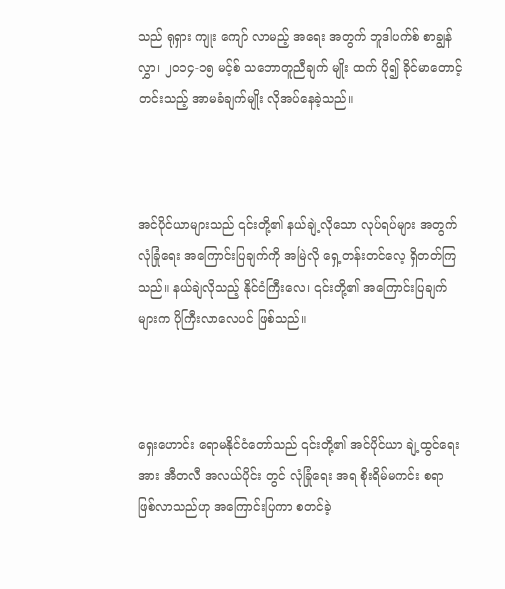သည် ရုရှား ကျုး‌ ကျော် လာမည့် အရေး အတွက် ဘူဒါပက်စ် စာချွန်လွှာ၊ ၂၀၁၄-၁၅ မင့်စ် သဘောတူညီချက် မျိုး ထက် ပို၍ ခိုင်မာတောင့်တင်းသည့် အာမခံချက်မျိုး လိုအပ်နေခဲ့သည်။



အင်ပိုင်ယာများသည် ၎င်းတို့၏ နယ်ချဲ့လိုသော လုပ်ရပ်များ အတွက် လုံခြုံရေး အကြောင်းပြချက်ကို အမြဲလို ရှေ့တန်းတင်‌လေ့ ရှိတတ်ကြသည်။ နယ်ချဲလိုသည့် နိုင်ငံကြီးလေ၊ ၎င်းတို့၏ အကြောင်းပြချက်များက ပိုကြီးလာလေပင် ဖြစ်သည်။



ရှေးဟောင်း ရောမနိုင်ငံတော်သည် ၎င်းတို့၏ အင်ပိုင်ယာ ချဲ့ထွင်ရေး အား အီတလီ အလယ်ပိုင်း တွင် လုံခြုံရေး အရ စိုးရိမ်မကင်း စရာ ဖြစ်လာသည်ဟု အကြောင်းပြကာ စတင်ခဲ့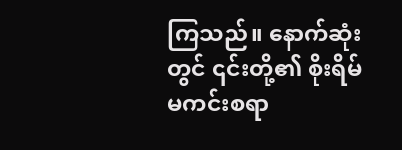ကြသည်။ နောက်ဆုံးတွင် ၎င်းတို့၏ စိုးရိမ်မကင်းစရာ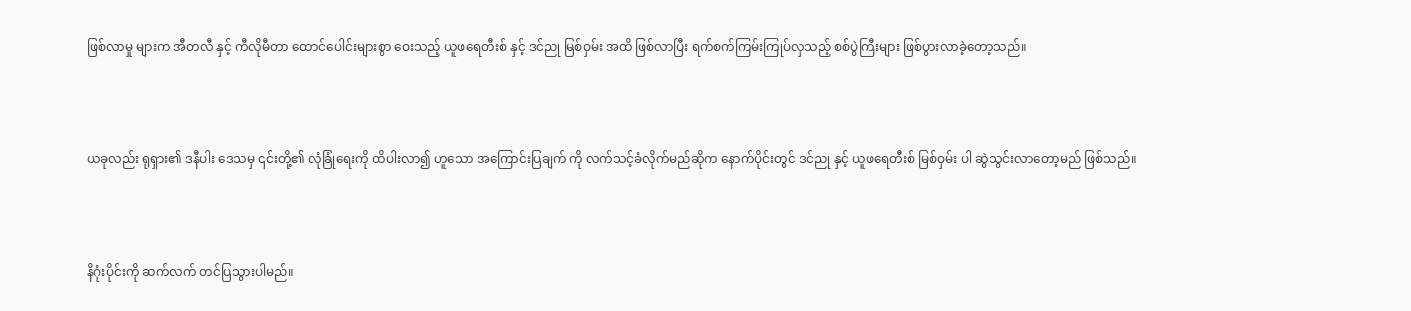ဖြစ်လာမှု များက အီတလီ နှင့် ကီလိုမီတာ ထောင်ပေါင်းများစွာ ဝေးသည့် ယူ‌ဖရေတီးစ် နှင့် ဒင်ညု မြစ်ဝှမ်း အထိ ဖြစ်လာပြီး ရက်စက်ကြမ်းကြုပ်လှသည့် စစ်ပွဲကြီးများ ဖြစ်ပွားလာခဲ့တော့သည်။



ယခုလည်း ရုရှား၏ ဒနီပါး ‌ဒေသမှ ၎င်းတို့၏ လုံခြုံရေးကို ထိပါးလာ၍ ဟူသော အကြောင်းပြချက် ကို လက်သင့်ခံလိုက်မည်ဆိုက နောက်ပိုင်းတွင် ဒင်ညု နှင့် ယူဖရေတီးစ် မြစ်ဝှမ်း ပါ ဆွဲသွင်းလာတော့မည် ဖြစ်သည်။



နိဂုံးပိုင်းကို ဆက်လက် တင်ပြသွားပါမည်။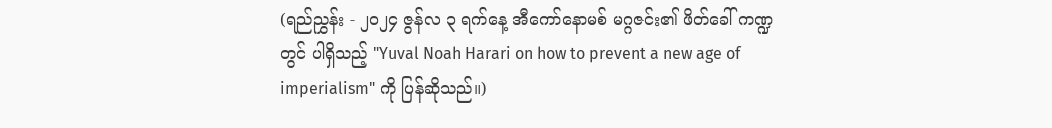(ရည်ညွှန်း - ၂၀၂၄ ဇွန်လ ၃ ရက်နေ့ အီကော်နောမစ် မဂ္ဂဇင်း၏ ဖိတ်ခေါ် ကဏ္ဍတွင် ပါရှိသည့် "Yuval Noah Harari on how to prevent a new age of imperialism" ကို ပြန်ဆိုသည်။)